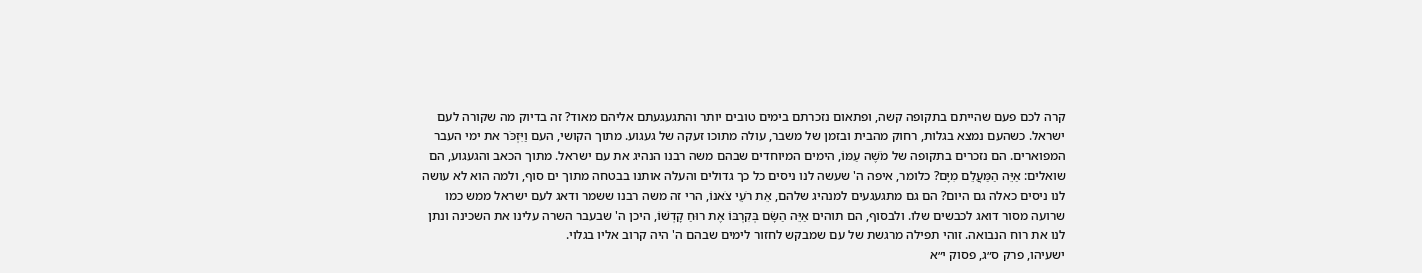קרה לכם פעם שהייתם בתקופה קשה, ופתאום נזכרתם בימים טובים יותר והתגעגעתם אליהם מאוד? זה בדיוק מה שקורה לעם ישראל. כשהעם נמצא בגלות, רחוק מהבית ובזמן של משבר, עולה מתוכו זעקה של געגוע. מתוך הקושי, העם וַיִּזְכֹּר את ימי העבר המפוארים. הם נזכרים בתקופה של מֹשֶׁה עַמּוֹ, הימים המיוחדים שבהם משה רבנו הנהיג את עם ישראל. מתוך הכאב והגעגוע, הם שואלים: אַיֵּה הַמַּעֲלֵם מִיָּם? כלומר, איפה ה' שעשה לנו ניסים כל כך גדולים והעלה אותנו בבטחה מתוך ים סוף, ולמה הוא לא עושה לנו ניסים כאלה גם היום? הם גם מתגעגעים למנהיג שלהם, אֵת רֹעֵי צֹאנוֹ, הרי זה משה רבנו ששמר ודאג לעם ישראל ממש כמו שרועה מסור דואג לכבשים שלו. ולבסוף, הם תוהים אַיֵּה הַשָּׂם בְּקִרְבּוֹ אֶת רוּחַ קָדְשׁוֹ, היכן ה' שבעבר השרה עלינו את השכינה ונתן לנו את רוח הנבואה. זוהי תפילה מרגשת של עם שמבקש לחזור לימים שבהם ה' היה קרוב אליו בגלוי.
ישעיהו, פרק ס״ג, פסוק י״א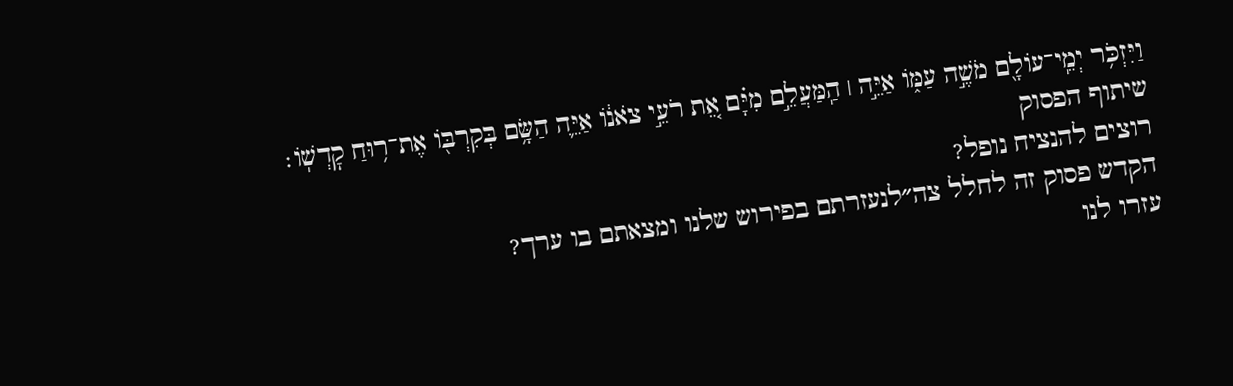וַיִּזְכֹּ֥ר יְמֵֽי־עוֹלָ֖ם מֹשֶׁ֣ה עַמּ֑וֹ אַיֵּ֣ה ׀ הַֽמַּעֲלֵ֣ם מִיָּ֗ם אֵ֚ת רֹעֵ֣י צֹאנ֔וֹ אַיֵּ֛ה הַשָּׂ֥ם בְּקִרְבּ֖וֹ אֶת־ר֥וּחַ קׇדְשֽׁוֹ׃
שיתוף הפסוק
רוצים להנציח נופל?
הקדש פסוק זה לחלל צה״לנעזרתם בפירוש שלנו ומצאתם בו ערך?
עזרו לנו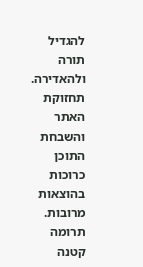להגדיל תורה ולהאדירה. תחזוקת האתר והשבחת התוכן כרוכות בהוצאות מרובות. תרומה קטנה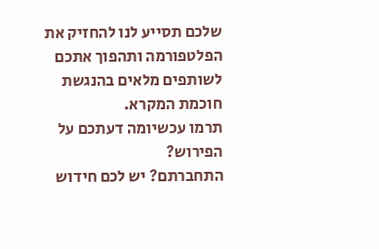שלכם תסייע לנו להחזיק את הפלטפורמה ותהפוך אתכם לשותפים מלאים בהנגשת חוכמת המקרא.
תרמו עכשיומה דעתכם על הפירוש?
התחברתם? יש לכם חידוש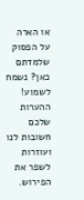או הארה על הפסוק שלמדתם כאן? נשמח לשמוע!
ההערות שלכם חשובות לנו ועוזרות לשפר את הפירוש.